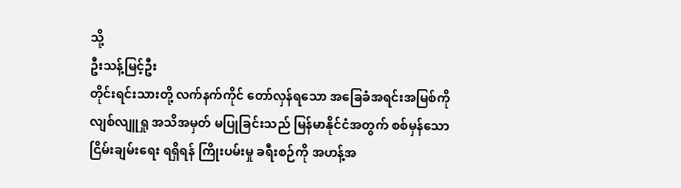သို့
ဦးသန့်မြင့်ဦး
တိုင်းရင်းသားတို့ လက်နက်ကိုင် တော်လှန်ရသော အခြေခံအရင်းအမြစ်ကို လျစ်လျူရှု အသိအမှတ် မပြုခြင်းသည် မြန်မာနိုင်ငံအတွက် စစ်မှန်သော ငြိမ်းချမ်းရေး ရရှိရန် ကြိုးပမ်းမှု ခရီးစဉ်ကို အဟန့်အ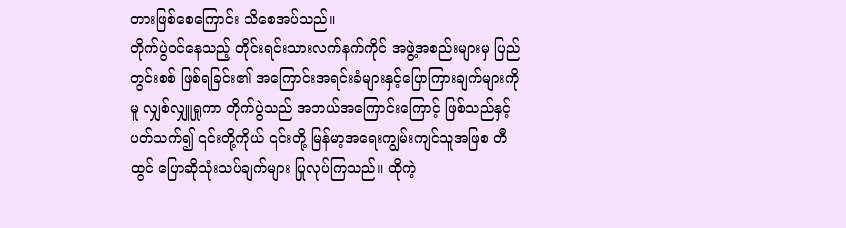တားဖြစ်စေကြောင်း သိစေအပ်သည်။
တိုက်ပွဲဝင်နေသည့် တိုင်းရင်းသားလက်နက်ကိုင် အဖွဲ့အစည်းများမှ ပြည်တွင်းစစ် ဖြစ်ရခြင်း၏ အကြောင်းအရင်းခံများနှင့်ပြောကြားချက်များကိုမူ လျှစ်လျှူရှုကာ တိုက်ပွဲသည် အဘယ်အကြောင်းကြောင့် ဖြစ်သည်နှင့် ပတ်သက်၍ ၎င်းတို့ကိုယ် ၎င်းတို့ မြန်မာ့အရေးကျွမ်းကျင်သူအဖြစ တီထွင် ပြောဆိုသုံးသပ်ချက်များ ပြုလုပ်ကြသည်။ ထိုကဲ့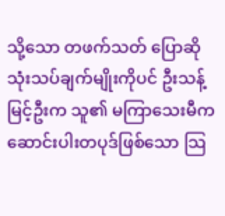သို့သော တဖက်သတ် ပြောဆိုသုံးသပ်ချက်မျိုးကိုပင် ဦးသန့်မြင့်ဦးက သူ၏ မကြာသေးမီက ဆောင်းပါးတပုဒ်ဖြစ်သော သြ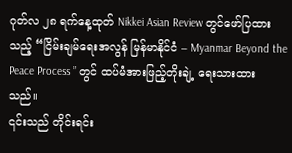ဂုတ်လ ၂၈ ရက်နေ့ထုတ် Nikkei Asian Review တွင်ဖော်ပြထားသည့် “ငြိမ်းချမ်ရေးအလွန် မြန်မာနိုင်ငံ – Myanmar Beyond the Peace Process ” တွင် ထပ်မံအားဖြည့်တိုးချဲ့ ရေးသားထားသည်။
၎င်းသည် တိုင်းရင်း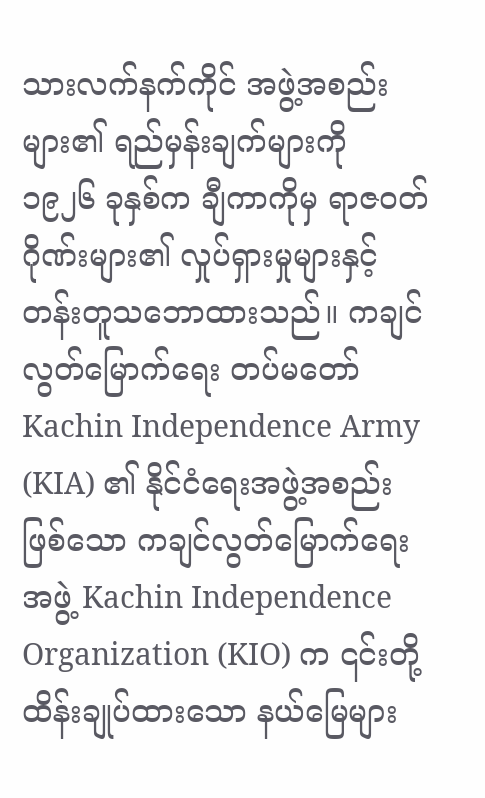သားလက်နက်ကိုင် အဖွဲ့အစည်းများ၏ ရည်မှန်းချက်များကို ၁၉၂၆ ခုနှစ်က ချီကာကိုမှ ရာဇဝတ်ဂိုဏ်းများ၏ လှုပ်ရှားမှုများနှင့် တန်းတူသဘောထားသည်။ ကချင်လွတ်မြောက်ရေး တပ်မတော် Kachin Independence Army (KIA) ၏ နိုင်ငံရေးအဖွဲ့အစည်းဖြစ်သော ကချင်လွတ်မြောက်ရေးအဖွဲ့ Kachin Independence Organization (KIO) က ၎င်းတို့ ထိန်းချုပ်ထားသော နယ်မြေများ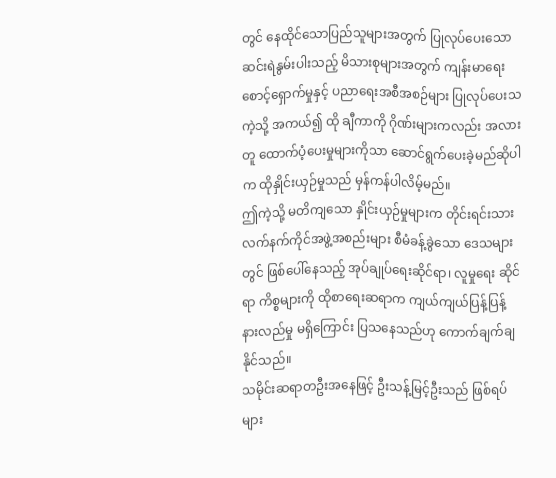တွင် နေထိုင်သောပြည်သူများအတွက် ပြုလုပ်ပေးသော ဆင်းရဲနွမ်းပါးသည့် မိသားစုများအတွက် ကျန်းမာရေးစောင့်ရှောက်မှုနှင့် ပညာရေးအစီအစဉ်များ ပြုလုပ်ပေးသကဲ့သို့ အကယ်၍ ထို ချီကာကို ဂိုဏ်းများကလည်း အလားတူ ထောက်ပံ့ပေးမှုများကိုသာ ဆောင်ရွက်ပေးခဲ့မည်ဆိုပါက ထိုနှိုင်းယှဉ်မှုသည် မှန်ကန်ပါလိမ့်မည်။
ဤကဲ့သို့ မတိကျသော နှိုင်းယှဉ်မှုများက တိုင်းရင်းသား လက်နက်ကိုင်အဖွဲ့အစည်းများ စီမံခန့်ခွဲသော ဒေသများတွင် ဖြစ်ပေါ်နေသည့် အုပ်ချုပ်ရေးဆိုင်ရာ၊ လူမှုရေး ဆိုင်ရာ ကိစ္စများကို ထိုစာရေးဆရာက ကျယ်ကျယ်ပြန့်ပြန့် နားလည်မှု မရှိကြောင်း ပြသနေသည်ဟု ကောက်ချက်ချနိုင်သည်။
သမိုင်းဆရာတဦးအနေဖြင့် ဦးသန့်မြင့်ဦးသည် ဖြစ်ရပ်များ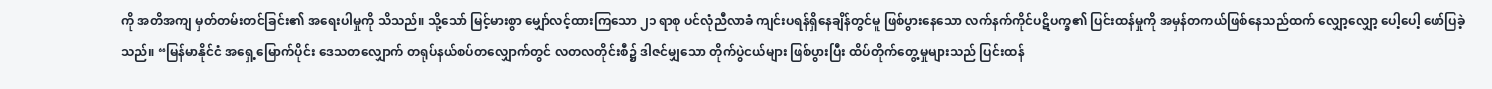ကို အတိအကျ မှတ်တမ်းတင်ခြင်း၏ အရေးပါမှုကို သိသည်။ သို့သော် မြင့်မားစွာ မျှော်လင့်ထားကြသော ၂၁ ရာစု ပင်လုံညီလာခံ ကျင်းပရန်ရှိနေချိန်တွင်မူ ဖြစ်ပွားနေသော လက်နက်ကိုင်ပဋိပက္ခ၏ ပြင်းထန်မှုကို အမှန်တကယ်ဖြစ်နေသည်ထက် လျှော့လျှော့ ပေါ့ပေါ့ ဖော်ပြခဲ့သည်။ “မြန်မာနိုင်ငံ အရှေ့မြောက်ပိုင်း ဒေသတလျှောက် တရုပ်နယ်စပ်တလျှောက်တွင် လတလတိုင်းစီ၌ ဒါဇင်မျှသော တိုက်ပွဲငယ်များ ဖြစ်ပွားပြီး ထိပ်တိုက်တွေ့မှုများသည် ပြင်းထန်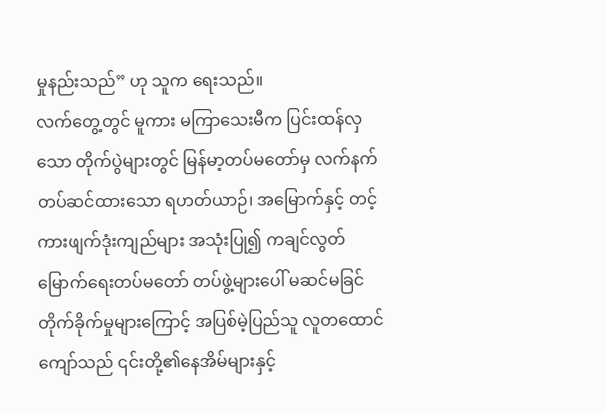မှုနည်းသည်” ဟု သူက ရေးသည်။
လက်တွေ့တွင် မူကား မကြာသေးမီက ပြင်းထန်လှသော တိုက်ပွဲများတွင် မြန်မာ့တပ်မတော်မှ လက်နက်တပ်ဆင်ထားသော ရဟတ်ယာဉ်၊ အမြောက်နှင့် တင့်ကားဖျက်ဒုံးကျည်များ အသုံးပြု၍ ကချင်လွတ်မြောက်ရေးတပ်မတော် တပ်ဖွဲ့များပေါ် မဆင်မခြင် တိုက်ခိုက်မှုများကြောင့် အပြစ်မဲ့ပြည်သူ လူတထောင်ကျော်သည် ၎င်းတို့၏နေအိမ်များနှင့်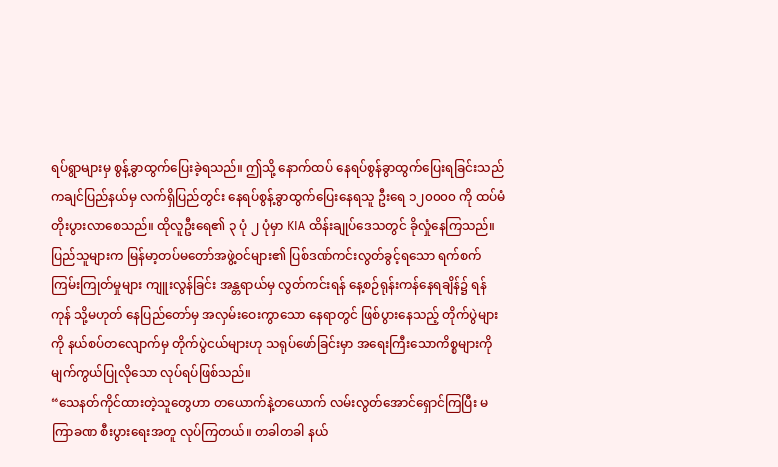ရပ်ရွာများမှ စွန့်ခွာထွက်ပြေးခဲ့ရသည်။ ဤသို့ နောက်ထပ် နေရပ်စွန်ခွာထွက်ပြေးရခြင်းသည် ကချင်ပြည်နယ်မှ လက်ရှိပြည်တွင်း နေရပ်စွန့်ခွာထွက်ပြေးနေရသူ ဦးရေ ၁၂၀၀၀၀ ကို ထပ်မံတိုးပွားလာစေသည်။ ထိုလူဦးရေ၏ ၃ ပုံ ၂ ပုံမှာ KIA ထိန်းချုပ်ဒေသတွင် ခိုလှုံနေကြသည်။
ပြည်သူများက မြန်မာ့တပ်မတော်အဖွဲ့ဝင်များ၏ ပြစ်ဒဏ်ကင်းလွတ်ခွင့်ရသော ရက်စက်ကြမ်းကြုတ်မှုများ ကျူးလွန်ခြင်း အန္တရာယ်မှ လွတ်ကင်းရန် နေ့စဉ်ရုန်းကန်နေရချိန်၌ ရန်ကုန် သို့မဟုတ် နေပြည်တော်မှ အလှမ်းဝေးကွာသော နေရာတွင် ဖြစ်ပွားနေသည့် တိုက်ပွဲများကို နယ်စပ်တလျောက်မှ တိုက်ပွဲငယ်များဟု သရုပ်ဖော်ခြင်းမှာ အရေးကြီးသောကိစ္စများကို မျက်ကွယ်ပြုလိုသော လုပ်ရပ်ဖြစ်သည်။
“သေနတ်ကိုင်ထားတဲ့သူတွေဟာ တယောက်နဲ့တယောက် လမ်းလွတ်အောင်ရှောင်ကြပြီး မကြာခဏ စီးပွားရေးအတူ လုပ်ကြတယ်။ တခါတခါ နယ်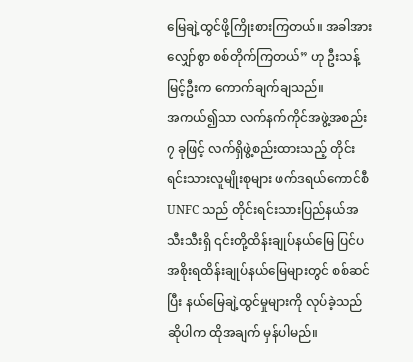မြေချဲ့ထွင်ဖို့ကြိုးစားကြတယ်။ အခါအားလျှော်စွာ စစ်တိုက်ကြတယ်” ဟု ဦးသန့်မြင့်ဦးက ကောက်ချက်ချသည်။
အကယ်၍သာ လက်နက်ကိုင်အဖွဲ့အစည်း ၇ ခုဖြင့် လက်ရှိဖွဲ့စည်းထားသည့် တိုင်းရင်းသားလူမျိုးစုများ ဖက်ဒရယ်ကောင်စီ UNFC သည် တိုင်းရင်းသားပြည်နယ်အသီးသီးရှိ ၎င်းတို့ထိန်းချုပ်နယ်မြေ ပြင်ပ အစိုးရထိန်းချုပ်နယ်မြေများတွင် စစ်ဆင်ပြီး နယ်မြေချဲ့ထွင်မှုများကို လုပ်ခဲ့သည်ဆိုပါက ထိုအချက် မှန်ပါမည်။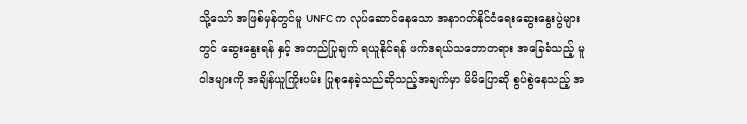သို့သော် အဖြစ်မှန်တွင်မူ UNFC က လုပ်ဆောင်နေသော အနာဂတ်နိုင်ငံရေးဆွေးနွေးပွဲများတွင် ဆွေးနွေးရန် နှင့် အတည်ပြုချက် ရယူနိုင်ရန် ဖက်ဒရယ်သဘောတရား အခြေခံသည့် မူဝါဒများကို အချိန်ယူကြိုးပမ်း ပြုစုနေခဲ့သည်ဆိုသည့်အချက်မှာ မိမိပြောဆို စွပ်စွဲနေသည့် အ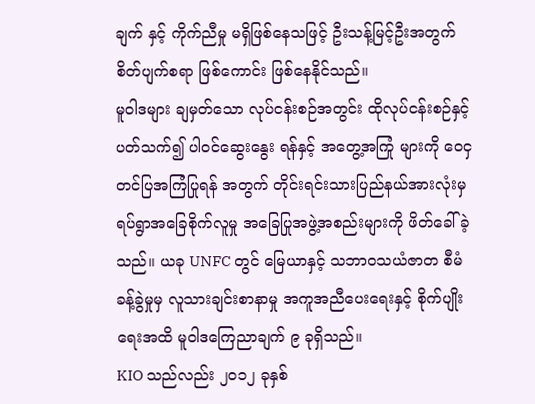ချက် နှင့် ကိုက်ညီမှု မရှိဖြစ်နေသဖြင့် ဦးသန့်မြင့်ဦးအတွက် စိတ်ပျက်စရာ ဖြစ်ကောင်း ဖြစ်နေနိုင်သည်။
မူဝါဒများ ချမှတ်သော လုပ်ငန်းစဉ်အတွင်း ထိုလုပ်ငန်းစဉ်နှင့်ပတ်သက်၍ ပါဝင်ဆွေးနွေး ရန်နှင့် အတွေ့အကြုံ များကို ဝေငှ တင်ပြအကြံပြုရန် အတွက် တိုင်းရင်းသားပြည်နယ်အားလုံးမှ ရပ်ရွာအခြေစိုက်လူမှု အခြေပြုအဖွဲ့အစည်းများကို ဖိတ်ခေါ် ခဲ့သည်။ ယခု UNFC တွင် မြေယာနှင့် သဘာဝသယံဇာတ စီမံခန့်ခွဲမှုမှ လူသားချင်းစာနာမှု အကူအညီပေးရေးနှင့် စိုက်ပျိုးရေးအထိ မူဝါဒကြေညာချက် ၉ ခုရှိသည်။
KIO သည်လည်း ၂၀၁၂ ခုနှစ်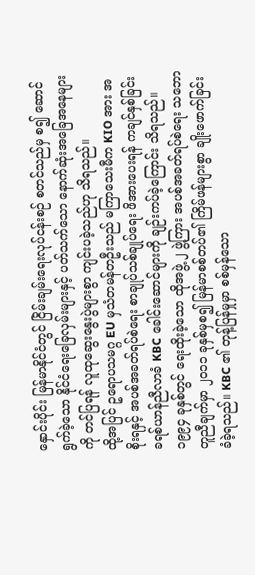နှောင်းပိုင်း မြန်မာနိုင်ငံတွင် ငြိမ်းချမ်းရေးလုပ်ငန်းစဉ် စတင်သည်မှ စ၍ ဆောင်ရွက်ခဲ့သော နိုင်ငံရေးခြေလှမ်းများနှင့် ပတ်သက်သော နောက်ဆုံးအခြေအနေများကို တင်ပြရန် လူထုဆွေးနွေးပွဲများစွာ ကျင်းပခဲ့သည်ဟု သိရသည်။
ထို့အပြင် ဥရောပသမဂ္ဂ EU မှသံတမန်တဦးသည် မကြာသေးမီက KIO အား အစိုးရနှင့် အပစ်အခတ်ရပ်စဲရေး စာချုပ်သစ်ချုပ်ရေး ဖိအားပေးရန် ကချင်နှစ်ခြင်းခရစ်ယာန်ညီလာခံ KBC ခေါင်းဆောင်များကို ချဉ်းကပ်ခဲ့ကြောင်း သိရသည်။ ၁၉၉၄ ခုနှစ်တွင် ရေးထိုးခဲ့သော ထိုအဖွဲ့ ၂ ဖွဲ့ကြား အပစ်အခတ်ရပ်စဲရေး သဘောတူညီချက်မှာ ၂၀၁၁ ခုနှစ်မှစ၍ မြန်မာစစ်တပ်၏ ကြိမ်ဖန်များစွာ ချိုးဖောက်ခြင်းခံခဲ့ရသည်။ KBC ၏ တုန့်ပြန်မှုမှာ စစ်မှန်သော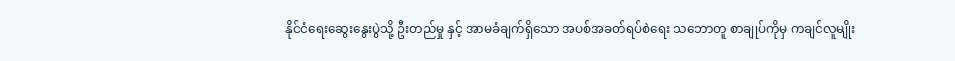နိုင်ငံရေးဆွေးနွေးပွဲသို့ ဦးတည်မှု နှင့် အာမခံချက်ရှိသော အပစ်အခတ်ရပ်စဲရေး သဘောတူ စာချုပ်ကိုမှ ကချင်လူမျိုး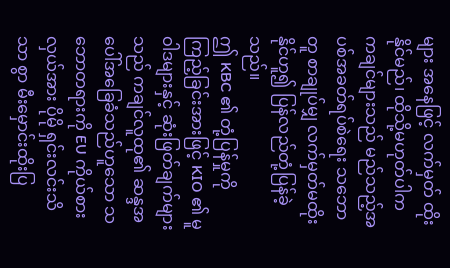များ အနေဖြင့် လက်မှတ် ထိုးနိုင်မည်၊ ထိုသို့မဟုတ်ပါက ကချင်များသည် မည်သည့်အပစ်အခတ်ရပ်စဲရေး သဘောတူ စာချုပ်မျှ လက်မှတ်မထိုးနိုင်ဟူ၍ ပြန်လည်တုံ့ပြန်ခဲ့သည်။
ဤ KBC ၏ တုံ့ပြန်မှုကို ကြည့်ခြင်းအားဖြင့် KIO ၏ မူဝါဒများနှင့် ဆုံးဖြတ်ချက်များသည် ကချင်လူထု၏ ဆန္ဒအပေါ်အခြေခံသည်ဟူသော သဘောတရားကို EU ကိုယ်စားလှယ်အား ပိုမို ရှင်းလင်းသိသာ စွာ မီးမှောင်းထိုးပြ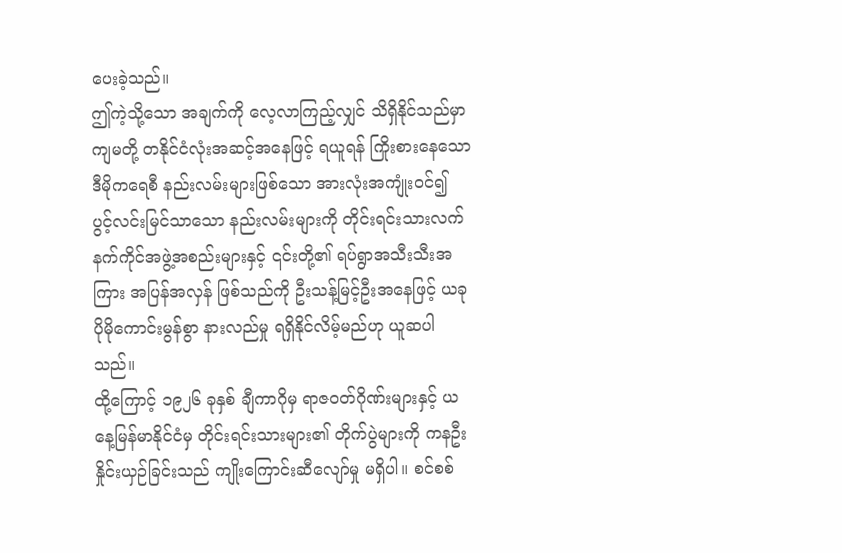ပေးခဲ့သည်။
ဤကဲ့သို့သော အချက်ကို လေ့လာကြည့်လျှင် သိရှိနိုင်သည်မှာ ကျမတို့ တနိုင်ငံလုံးအဆင့်အနေဖြင့် ရယူရန် ကြိုးစားနေသော ဒီမိုကရေစီ နည်းလမ်းများဖြစ်သော အားလုံးအကျုံးဝင်၍ ပွင့်လင်းမြင်သာသော နည်းလမ်းများကို တိုင်းရင်းသားလက်နက်ကိုင်အဖွဲ့အစည်းများနှင့် ၎င်းတို့၏ ရပ်ရွာအသီးသီးအကြား အပြန်အလှန် ဖြစ်သည်ကို ဦးသန့်မြင့်ဦးအနေဖြင့် ယခု ပိုမိုကောင်းမွန်စွာ နားလည်မှု ရရှိနိုင်လိမ့်မည်ဟု ယူဆပါသည်။
ထို့ကြောင့် ၁၉၂၆ ခုနှစ် ချီကာဂိုမှ ရာဇဝတ်ဂိုဏ်းများနှင့် ယနေ့မြန်မာနိုင်ငံမှ တိုင်းရင်းသားများ၏ တိုက်ပွဲများကို ကနဦး နှိုင်းယှဉ်ခြင်းသည် ကျိုးကြောင်းဆီလျော်မှု မရှိပါ။ စင်စစ်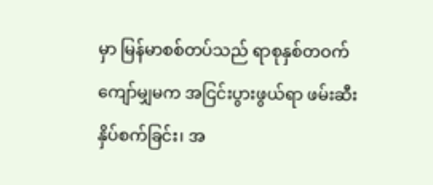မှာ မြန်မာစစ်တပ်သည် ရာစုနှစ်တဝက်ကျော်မျှမက အငြင်းပွားဖွယ်ရာ ဖမ်းဆီးနှိပ်စက်ခြင်း၊ အ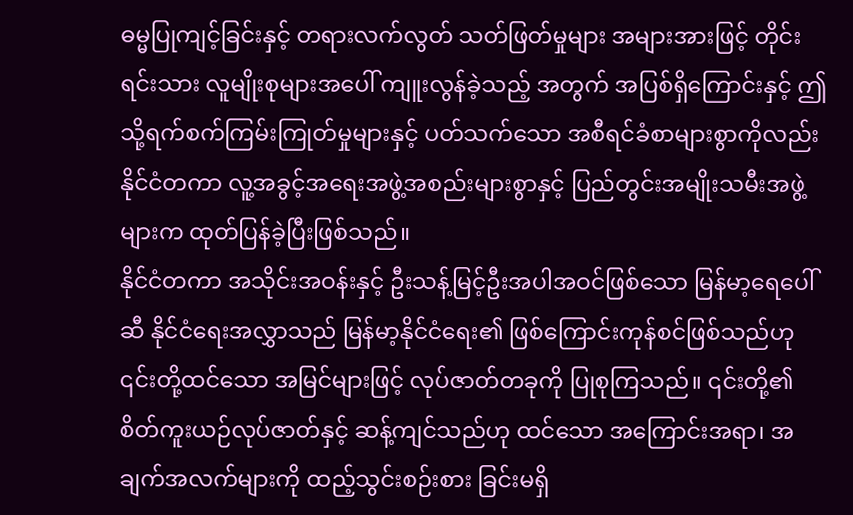ဓမ္မပြုကျင့်ခြင်းနှင့် တရားလက်လွတ် သတ်ဖြတ်မှုများ အများအားဖြင့် တိုင်းရင်းသား လူမျိုးစုများအပေါ် ကျူးလွန်ခဲ့သည့် အတွက် အပြစ်ရှိကြောင်းနှင့် ဤသို့ရက်စက်ကြမ်းကြုတ်မှုများနှင့် ပတ်သက်သော အစီရင်ခံစာများစွာကိုလည်း နိုင်ငံတကာ လူ့အခွင့်အရေးအဖွဲ့အစည်းများစွာနှင့် ပြည်တွင်းအမျိုးသမီးအဖွဲ့များက ထုတ်ပြန်ခဲ့ပြီးဖြစ်သည်။
နိုင်ငံတကာ အသိုင်းအဝန်းနှင့် ဦးသန့်မြင့်ဦးအပါအဝင်ဖြစ်သော မြန်မာ့ရေပေါ်ဆီ နိုင်ငံရေးအလွှာသည် မြန်မာ့နိုင်ငံရေး၏ ဖြစ်ကြောင်းကုန်စင်ဖြစ်သည်ဟု ၎င်းတို့ထင်သော အမြင်များဖြင့် လုပ်ဇာတ်တခုကို ပြုစုကြသည်။ ၎င်းတို့၏ စိတ်ကူးယဉ်လုပ်ဇာတ်နှင့် ဆန့်ကျင်သည်ဟု ထင်သော အကြောင်းအရာ၊ အချက်အလက်များကို ထည့်သွင်းစဉ်းစား ခြင်းမရှိ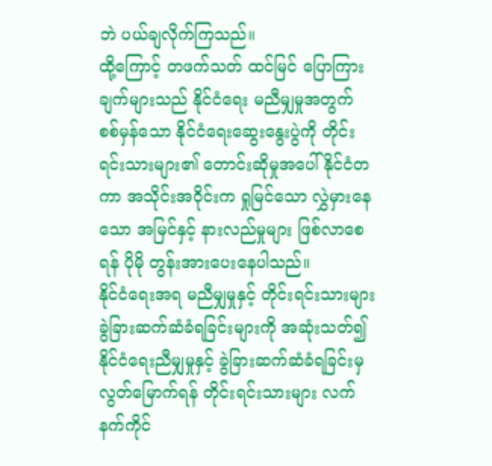ဘဲ ပယ်ချလိုက်ကြသည်။
ထို့ကြောင့် တဖက်သတ် ထင်မြင် ပြောကြားချက်များသည် နိုင်ငံရေး မညီမျှမှုအတွက် စစ်မှန်သော နိုင်ငံရေးဆွေးနွေးပွဲကို တိုင်းရင်းသားများ၏ တောင်းဆိုမှုအပေါ် နိုင်ငံတကာ အသိုင်းအဝိုင်းက ရှုမြင်သော လွှဲမှားနေသော အမြင်နှင့် နားလည်မှုများ ဖြစ်လာစေရန် ပိုမို တွန်းအားပေးနေပါသည်။
နိုင်ငံရေးအရ မညီမျှမှုနှင့် တိုင်းရင်းသားများ ခွဲခြားဆက်ဆံခံရခြင်းများကို အဆုံးသတ်၍ နိုင်ငံရေးညီမျှမှုနှင့် ခွဲခြားဆက်ဆံခံရခြင်းမှ လွတ်မြောက်ရန် တိုင်းရင်းသားများ လက်နက်ကိုင်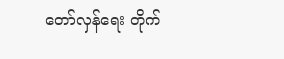တော်လှန်ရေး တိုက်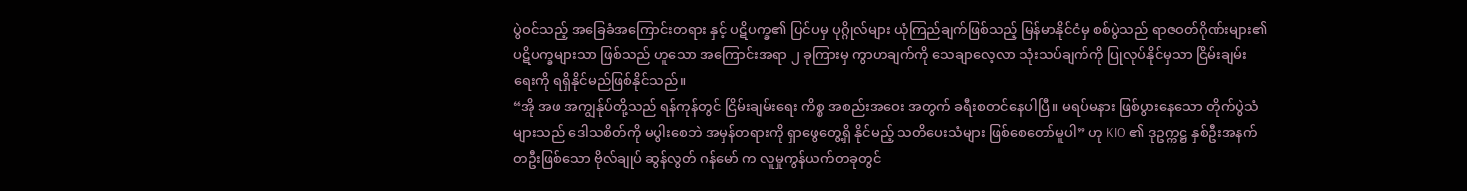ပွဲဝင်သည့် အခြေခံအကြောင်းတရား နှင့် ပဋိပက္ခ၏ ပြင်ပမှ ပုဂ္ဂိုလ်များ ယုံကြည်ချက်ဖြစ်သည့် မြန်မာနိုင်ငံမှ စစ်ပွဲသည် ရာဇဝတ်ဂိုဏ်းများ၏ ပဋိပက္ခများသာ ဖြစ်သည် ဟူသော အကြောင်းအရာ ၂ ခုကြားမှ ကွာဟချက်ကို သေချာလေ့လာ သုံးသပ်ချက်ကို ပြုလုပ်နိုင်မှသာ ငြိမ်းချမ်းရေးကို ရရှိနိုင်မည်ဖြစ်နိုင်သည်။
“အို အဖ အကျွန်ုပ်တို့သည် ရန်ကုန်တွင် ငြိမ်းချမ်းရေး ကိစ္စ အစည်းအဝေး အတွက် ခရီးစတင်နေပါပြီ။ မရပ်မနား ဖြစ်ပွားနေသော တိုက်ပွဲသံများသည် ဒေါသစိတ်ကို မပွါးစေဘဲ အမှန်တရားကို ရှာဖွေတွေ့ရှိ နိုင်မည့် သတိပေးသံများ ဖြစ်စေတော်မူပါ” ဟု KIO ၏ ဒုဥက္ကဋ္ဌ နှစ်ဦးအနက် တဦးဖြစ်သော ဗိုလ်ချုပ် ဆွန်လွတ် ဂန်မော် က လူမှုကွန်ယက်တခုတွင်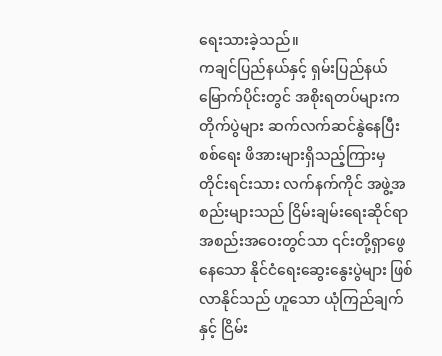ရေးသားခဲ့သည်။
ကချင်ပြည်နယ်နှင့် ရှမ်းပြည်နယ်မြောက်ပိုင်းတွင် အစိုးရတပ်များက တိုက်ပွဲများ ဆက်လက်ဆင်နွဲနေပြီး စစ်ရေး ဖိအားများရှိသည့်ကြားမှ တိုင်းရင်းသား လက်နက်ကိုင် အဖွဲ့အစည်းများသည် ငြိမ်းချမ်းရေးဆိုင်ရာ အစည်းအဝေးတွင်သာ ၎င်းတို့ရှာဖွေနေသော နိုင်ငံရေးဆွေးနွေးပွဲများ ဖြစ်လာနိုင်သည် ဟူသော ယုံကြည်ချက် နှင့် ငြိမ်း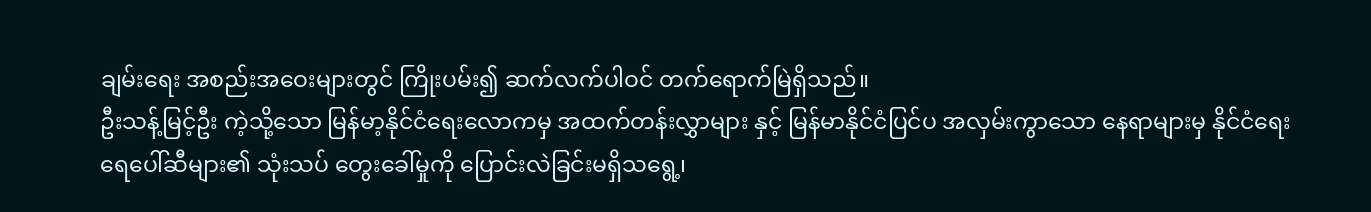ချမ်းရေး အစည်းအဝေးများတွင် ကြိုးပမ်း၍ ဆက်လက်ပါဝင် တက်ရောက်မြဲရှိသည်။
ဦးသန့်မြင့်ဦး ကဲ့သို့သော မြန်မာ့နိုင်ငံရေးလောကမှ အထက်တန်းလွှာများ နှင့် မြန်မာနိုင်ငံပြင်ပ အလှမ်းကွာသော နေရာများမှ နိုင်ငံရေး ရေပေါ်ဆီများ၏ သုံးသပ် တွေးခေါ်မှုကို ပြောင်းလဲခြင်းမရှိသရွေ့၊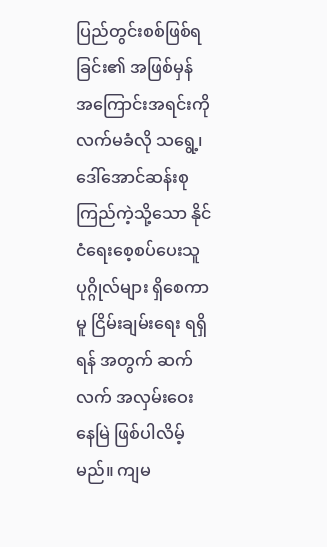ပြည်တွင်းစစ်ဖြစ်ရခြင်း၏ အဖြစ်မှန် အကြောင်းအရင်းကို လက်မခံလို သရွေ့၊ ဒေါ်အောင်ဆန်းစုကြည်ကဲ့သို့သော နိုင်ငံရေးစေ့စပ်ပေးသူပုဂ္ဂိုလ်များ ရှိစေကာမူ ငြိမ်းချမ်းရေး ရရှိရန် အတွက် ဆက်လက် အလှမ်းဝေးနေမြဲ ဖြစ်ပါလိမ့်မည်။ ကျမ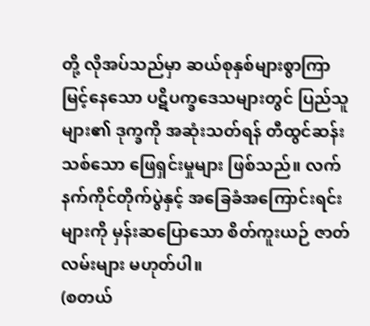တို့ လိုအပ်သည်မှာ ဆယ်စုနှစ်များစွာကြာမြင့်နေသော ပဋိပက္ခဒေသများတွင် ပြည်သူများ၏ ဒုက္ခကို အဆုံးသတ်ရန် တီထွင်ဆန်းသစ်သော ဖြေရှင်းမှုများ ဖြစ်သည်။ လက်နက်ကိုင်တိုက်ပွဲနှင့် အခြေခံအကြောင်းရင်းများကို မှန်းဆပြောသော စိတ်ကူးယဉ် ဇာတ်လမ်းများ မဟုတ်ပါ။
(စတယ်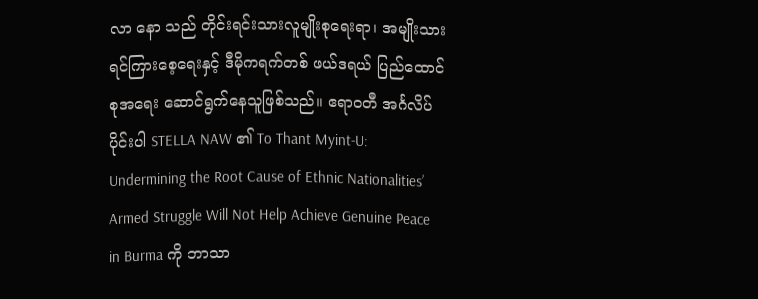လာ နော သည် တိုင်းရင်းသားလူမျိုးစုရေးရာ၊ အမျိုးသားရင်ကြားစေ့ရေးနှင့် ဒီမိုကရက်တစ် ဖယ်ဒရယ် ပြည်ထောင်စုအရေး ဆောင်ရွက်နေသူဖြစ်သည်။ ဧရာဝတီ အင်္ဂလိပ်ပိုင်းပါ STELLA NAW ၏ To Thant Myint-U: Undermining the Root Cause of Ethnic Nationalities’ Armed Struggle Will Not Help Achieve Genuine Peace in Burma ကို ဘာသာ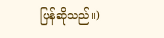ပြန်ဆိုသည်။)